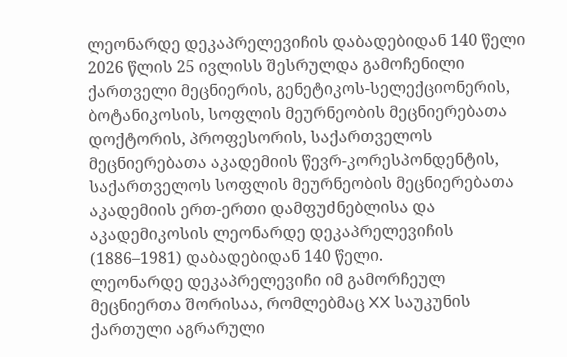ლეონარდე დეკაპრელევიჩის დაბადებიდან 140 წელი
2026 წლის 25 ივლისს შესრულდა გამოჩენილი ქართველი მეცნიერის, გენეტიკოს-სელექციონერის, ბოტანიკოსის, სოფლის მეურნეობის მეცნიერებათა დოქტორის, პროფესორის, საქართველოს მეცნიერებათა აკადემიის წევრ-კორესპონდენტის, საქართველოს სოფლის მეურნეობის მეცნიერებათა აკადემიის ერთ-ერთი დამფუძნებლისა და აკადემიკოსის ლეონარდე დეკაპრელევიჩის (1886–1981) დაბადებიდან 140 წელი.
ლეონარდე დეკაპრელევიჩი იმ გამორჩეულ მეცნიერთა შორისაა, რომლებმაც XX საუკუნის ქართული აგრარული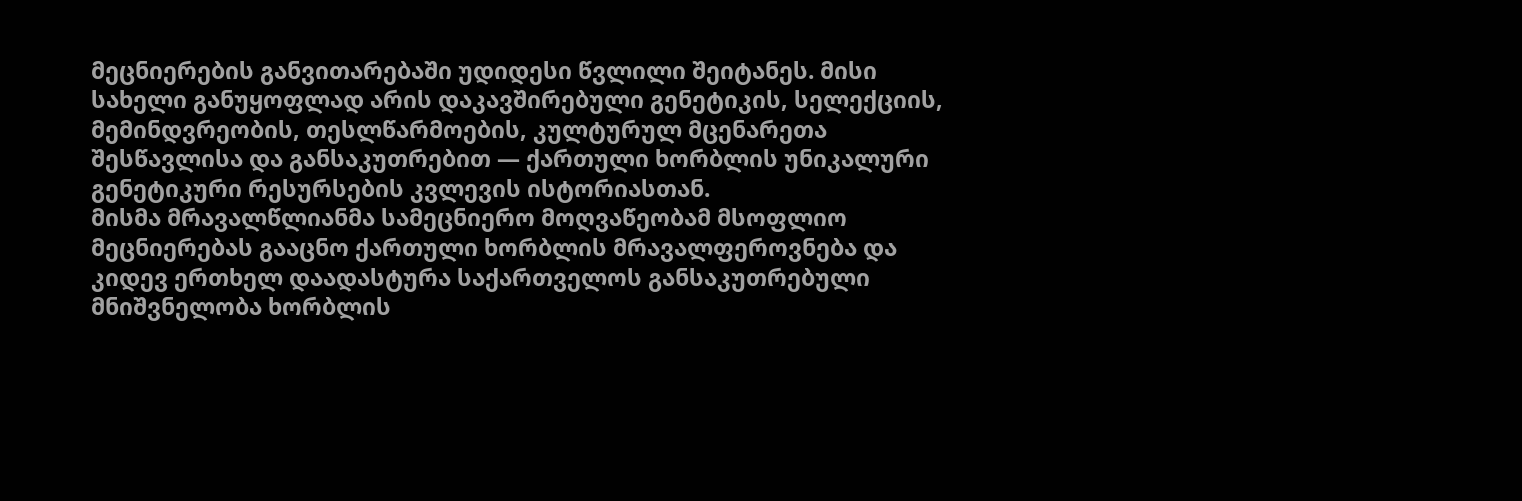მეცნიერების განვითარებაში უდიდესი წვლილი შეიტანეს. მისი სახელი განუყოფლად არის დაკავშირებული გენეტიკის, სელექციის, მემინდვრეობის, თესლწარმოების, კულტურულ მცენარეთა შესწავლისა და განსაკუთრებით — ქართული ხორბლის უნიკალური გენეტიკური რესურსების კვლევის ისტორიასთან.
მისმა მრავალწლიანმა სამეცნიერო მოღვაწეობამ მსოფლიო მეცნიერებას გააცნო ქართული ხორბლის მრავალფეროვნება და კიდევ ერთხელ დაადასტურა საქართველოს განსაკუთრებული მნიშვნელობა ხორბლის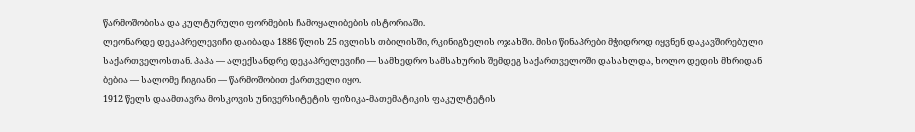წარმოშობისა და კულტურული ფორმების ჩამოყალიბების ისტორიაში.
ლეონარდე დეკაპრელევიჩი დაიბადა 1886 წლის 25 ივლისს თბილისში, რკინიგზელის ოჯახში. მისი წინაპრები მჭიდროდ იყვნენ დაკავშირებული საქართველოსთან. პაპა — ალექსანდრე დეკაპრელევიჩი — სამხედრო სამსახურის შემდეგ საქართველოში დასახლდა, ხოლო დედის მხრიდან ბებია — სალომე ჩიგიანი — წარმოშობით ქართველი იყო.
1912 წელს დაამთავრა მოსკოვის უნივერსიტეტის ფიზიკა-მათემატიკის ფაკულტეტის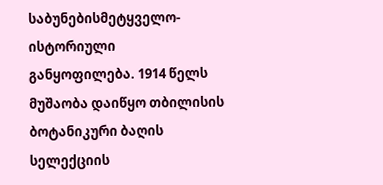საბუნებისმეტყველო-ისტორიული განყოფილება. 1914 წელს მუშაობა დაიწყო თბილისის ბოტანიკური ბაღის სელექციის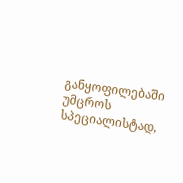განყოფილებაში უმცროს სპეციალისტად,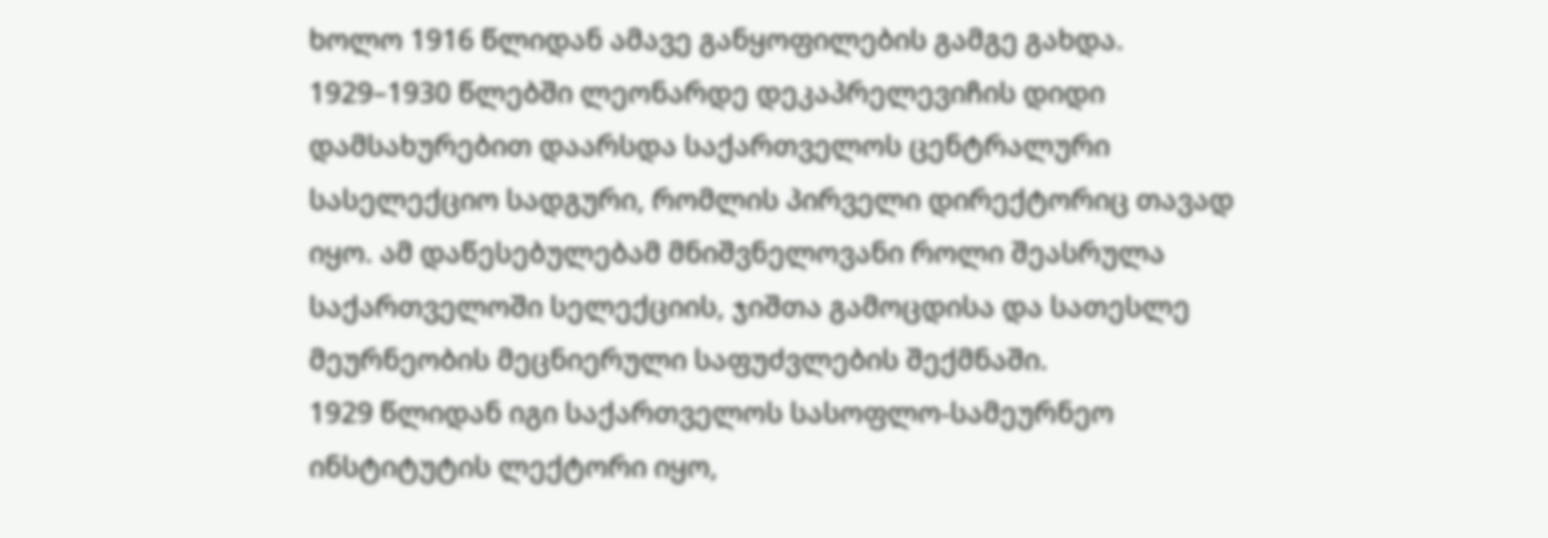ხოლო 1916 წლიდან ამავე განყოფილების გამგე გახდა.
1929–1930 წლებში ლეონარდე დეკაპრელევიჩის დიდი დამსახურებით დაარსდა საქართველოს ცენტრალური სასელექციო სადგური, რომლის პირველი დირექტორიც თავად იყო. ამ დაწესებულებამ მნიშვნელოვანი როლი შეასრულა საქართველოში სელექციის, ჯიშთა გამოცდისა და სათესლე მეურნეობის მეცნიერული საფუძვლების შექმნაში.
1929 წლიდან იგი საქართველოს სასოფლო-სამეურნეო ინსტიტუტის ლექტორი იყო,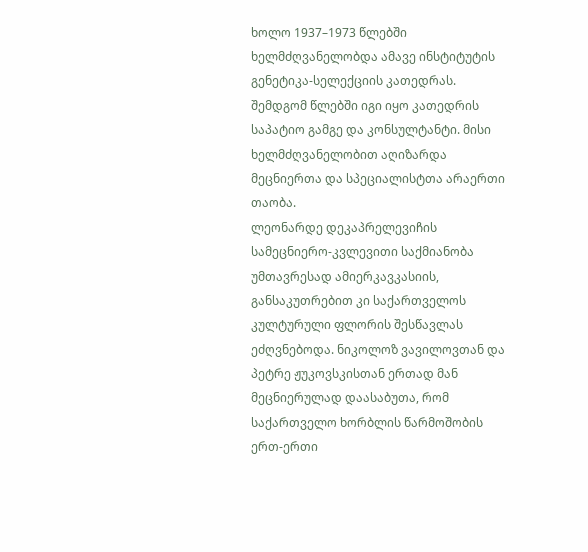ხოლო 1937–1973 წლებში ხელმძღვანელობდა ამავე ინსტიტუტის გენეტიკა-სელექციის კათედრას. შემდგომ წლებში იგი იყო კათედრის საპატიო გამგე და კონსულტანტი. მისი ხელმძღვანელობით აღიზარდა მეცნიერთა და სპეციალისტთა არაერთი თაობა.
ლეონარდე დეკაპრელევიჩის სამეცნიერო-კვლევითი საქმიანობა უმთავრესად ამიერკავკასიის, განსაკუთრებით კი საქართველოს კულტურული ფლორის შესწავლას ეძღვნებოდა. ნიკოლოზ ვავილოვთან და პეტრე ჟუკოვსკისთან ერთად მან მეცნიერულად დაასაბუთა, რომ საქართველო ხორბლის წარმოშობის ერთ-ერთი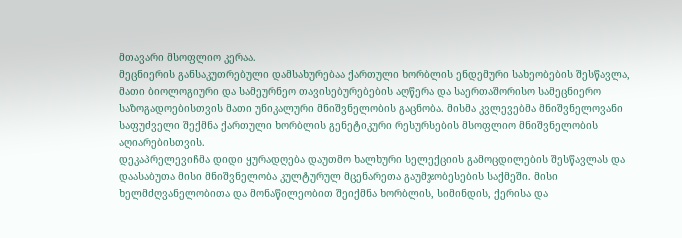მთავარი მსოფლიო კერაა.
მეცნიერის განსაკუთრებული დამსახურებაა ქართული ხორბლის ენდემური სახეობების შესწავლა, მათი ბიოლოგიური და სამეურნეო თავისებურებების აღწერა და საერთაშორისო სამეცნიერო საზოგადოებისთვის მათი უნიკალური მნიშვნელობის გაცნობა. მისმა კვლევებმა მნიშვნელოვანი საფუძველი შექმნა ქართული ხორბლის გენეტიკური რესურსების მსოფლიო მნიშვნელობის აღიარებისთვის.
დეკაპრელევიჩმა დიდი ყურადღება დაუთმო ხალხური სელექციის გამოცდილების შესწავლას და დაასაბუთა მისი მნიშვნელობა კულტურულ მცენარეთა გაუმჯობესების საქმეში. მისი ხელმძღვანელობითა და მონაწილეობით შეიქმნა ხორბლის, სიმინდის, ქერისა და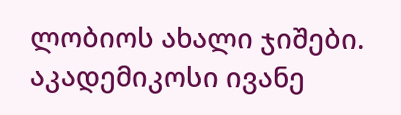ლობიოს ახალი ჯიშები.
აკადემიკოსი ივანე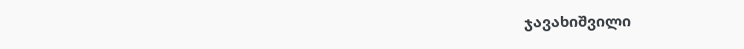ჯავახიშვილი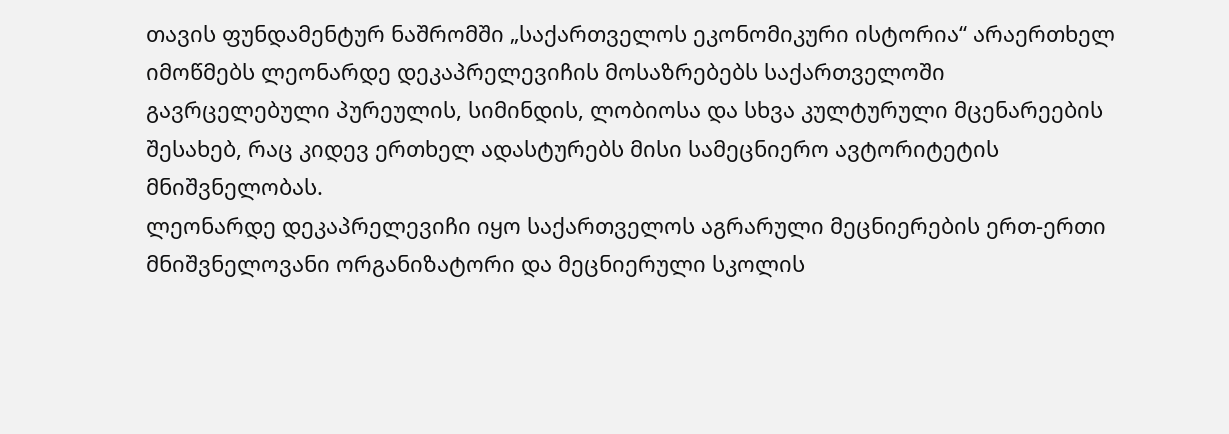თავის ფუნდამენტურ ნაშრომში „საქართველოს ეკონომიკური ისტორია“ არაერთხელ იმოწმებს ლეონარდე დეკაპრელევიჩის მოსაზრებებს საქართველოში გავრცელებული პურეულის, სიმინდის, ლობიოსა და სხვა კულტურული მცენარეების შესახებ, რაც კიდევ ერთხელ ადასტურებს მისი სამეცნიერო ავტორიტეტის მნიშვნელობას.
ლეონარდე დეკაპრელევიჩი იყო საქართველოს აგრარული მეცნიერების ერთ-ერთი მნიშვნელოვანი ორგანიზატორი და მეცნიერული სკოლის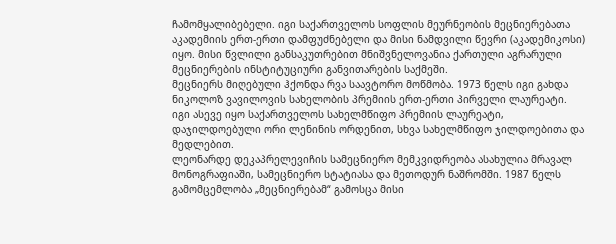ჩამომყალიბებელი. იგი საქართველოს სოფლის მეურნეობის მეცნიერებათა აკადემიის ერთ-ერთი დამფუძნებელი და მისი ნამდვილი წევრი (აკადემიკოსი) იყო. მისი წვლილი განსაკუთრებით მნიშვნელოვანია ქართული აგრარული მეცნიერების ინსტიტუციური განვითარების საქმეში.
მეცნიერს მიღებული ჰქონდა რვა საავტორო მოწმობა. 1973 წელს იგი გახდა ნიკოლოზ ვავილოვის სახელობის პრემიის ერთ-ერთი პირველი ლაურეატი. იგი ასევე იყო საქართველოს სახელმწიფო პრემიის ლაურეატი, დაჯილდოებული ორი ლენინის ორდენით, სხვა სახელმწიფო ჯილდოებითა და მედლებით.
ლეონარდე დეკაპრელევიჩის სამეცნიერო მემკვიდრეობა ასახულია მრავალ მონოგრაფიაში, სამეცნიერო სტატიასა და მეთოდურ ნაშრომში. 1987 წელს გამომცემლობა „მეცნიერებამ“ გამოსცა მისი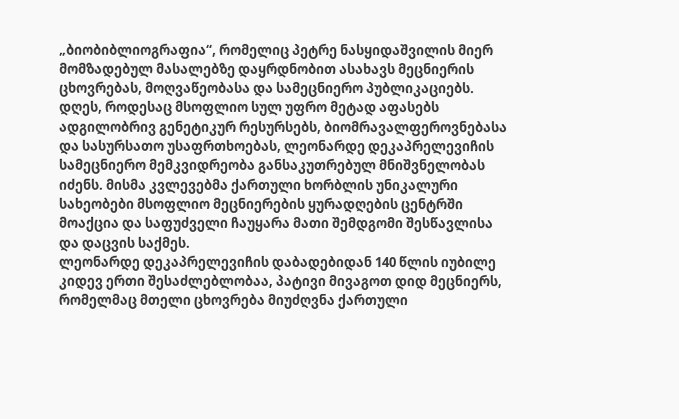„ბიობიბლიოგრაფია“, რომელიც პეტრე ნასყიდაშვილის მიერ მომზადებულ მასალებზე დაყრდნობით ასახავს მეცნიერის ცხოვრებას, მოღვაწეობასა და სამეცნიერო პუბლიკაციებს.
დღეს, როდესაც მსოფლიო სულ უფრო მეტად აფასებს ადგილობრივ გენეტიკურ რესურსებს, ბიომრავალფეროვნებასა და სასურსათო უსაფრთხოებას, ლეონარდე დეკაპრელევიჩის სამეცნიერო მემკვიდრეობა განსაკუთრებულ მნიშვნელობას იძენს. მისმა კვლევებმა ქართული ხორბლის უნიკალური სახეობები მსოფლიო მეცნიერების ყურადღების ცენტრში მოაქცია და საფუძველი ჩაუყარა მათი შემდგომი შესწავლისა და დაცვის საქმეს.
ლეონარდე დეკაპრელევიჩის დაბადებიდან 140 წლის იუბილე კიდევ ერთი შესაძლებლობაა, პატივი მივაგოთ დიდ მეცნიერს, რომელმაც მთელი ცხოვრება მიუძღვნა ქართული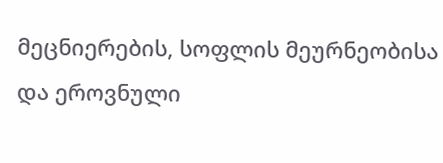მეცნიერების, სოფლის მეურნეობისა და ეროვნული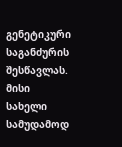გენეტიკური საგანძურის შესწავლას. მისი სახელი სამუდამოდ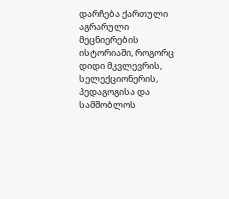დარჩება ქართული აგრარული მეცნიერების ისტორიაში, როგორც დიდი მკვლევრის, სელექციონერის, პედაგოგისა და სამშობლოს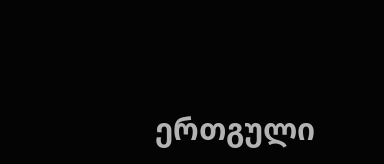ერთგული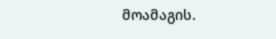მოამაგის.